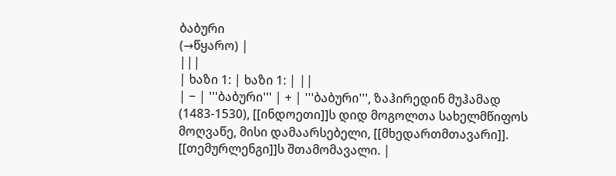ბაბური
(→წყარო) |
|||
| ხაზი 1: | ხაზი 1: | ||
| − | '''ბაბური''' | + | '''ბაბური''', ზაჰირედინ მუჰამად (1483-1530), [[ინდოეთი]]ს დიდ მოგოლთა სახელმწიფოს მოღვაწე, მისი დამაარსებელი, [[მხედართმთავარი]]. [[თემურლენგი]]ს შთამომავალი. |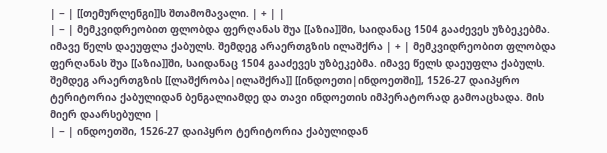| − | [[თემურლენგი]]ს შთამომავალი. | + | |
| − | მემკვიდრეობით ფლობდა ფერღანას შუა [[აზია]]ში, საიდანაც 1504 გააძევეს უზბეკებმა. იმავე წელს დაეუფლა ქაბულს. შემდეგ არაერთგზის ილაშქრა | + | მემკვიდრეობით ფლობდა ფერღანას შუა [[აზია]]ში, საიდანაც 1504 გააძევეს უზბეკებმა. იმავე წელს დაეუფლა ქაბულს. შემდეგ არაერთგზის [[ლაშქრობა|ილაშქრა]] [[ინდოეთი|ინდოეთში]], 1526-27 დაიპყრო ტერიტორია ქაბულიდან ბენგალიამდე და თავი ინდოეთის იმპერატორად გამოაცხადა. მის მიერ დაარსებული |
| − | ინდოეთში, 1526-27 დაიპყრო ტერიტორია ქაბულიდან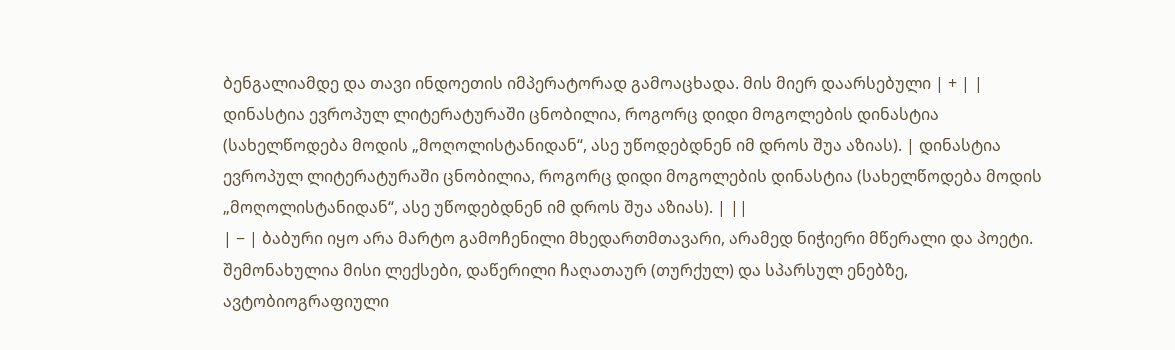ბენგალიამდე და თავი ინდოეთის იმპერატორად გამოაცხადა. მის მიერ დაარსებული | + | |
დინასტია ევროპულ ლიტერატურაში ცნობილია, როგორც დიდი მოგოლების დინასტია (სახელწოდება მოდის „მოღოლისტანიდან“, ასე უწოდებდნენ იმ დროს შუა აზიას). | დინასტია ევროპულ ლიტერატურაში ცნობილია, როგორც დიდი მოგოლების დინასტია (სახელწოდება მოდის „მოღოლისტანიდან“, ასე უწოდებდნენ იმ დროს შუა აზიას). | ||
| − | ბაბური იყო არა მარტო გამოჩენილი მხედართმთავარი, არამედ ნიჭიერი მწერალი და პოეტი. შემონახულია მისი ლექსები, დაწერილი ჩაღათაურ (თურქულ) და სპარსულ ენებზე, ავტობიოგრაფიული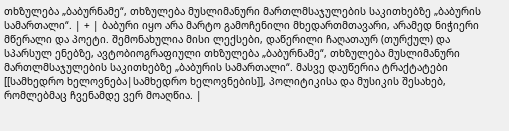თხზულება „ბაბურნამე“, თხზულება მუსლიმანური მართლმსაჯულების საკითხებზე „ბაბურის სამართალი“. | + | ბაბური იყო არა მარტო გამოჩენილი მხედართმთავარი, არამედ ნიჭიერი მწერალი და პოეტი. შემონახულია მისი ლექსები, დაწერილი ჩაღათაურ (თურქულ) და სპარსულ ენებზე, ავტობიოგრაფიული თხზულება „ბაბურნამე“, თხზულება მუსლიმანური მართლმსაჯულების საკითხებზე „ბაბურის სამართალი“. მასვე დაუწერია ტრაქტატები [[სამხედრო ხელოვნება|სამხედრო ხელოვნების]], პოლიტიკისა და მუსიკის შესახებ, რომლებმაც ჩვენამდე ვერ მოაღწია. |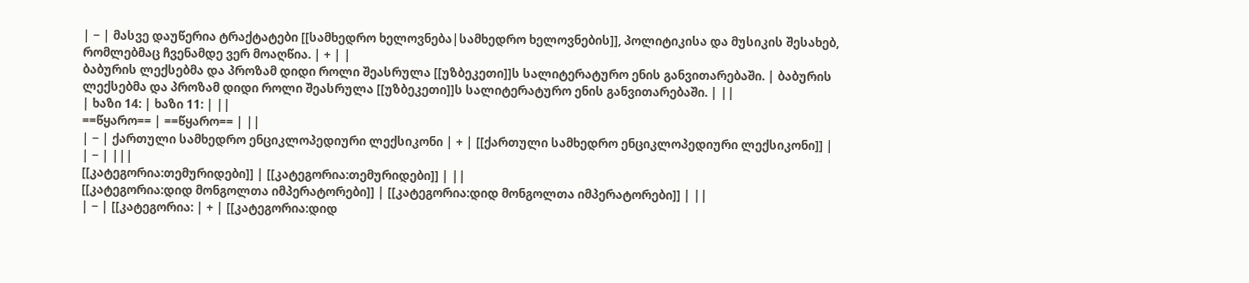| − | მასვე დაუწერია ტრაქტატები [[სამხედრო ხელოვნება|სამხედრო ხელოვნების]], პოლიტიკისა და მუსიკის შესახებ, რომლებმაც ჩვენამდე ვერ მოაღწია. | + | |
ბაბურის ლექსებმა და პროზამ დიდი როლი შეასრულა [[უზბეკეთი]]ს სალიტერატურო ენის განვითარებაში. | ბაბურის ლექსებმა და პროზამ დიდი როლი შეასრულა [[უზბეკეთი]]ს სალიტერატურო ენის განვითარებაში. | ||
| ხაზი 14: | ხაზი 11: | ||
==წყარო== | ==წყარო== | ||
| − | ქართული სამხედრო ენციკლოპედიური ლექსიკონი | + | [[ქართული სამხედრო ენციკლოპედიური ლექსიკონი]] |
| − | |||
[[კატეგორია:თემურიდები]] | [[კატეგორია:თემურიდები]] | ||
[[კატეგორია:დიდ მონგოლთა იმპერატორები]] | [[კატეგორია:დიდ მონგოლთა იმპერატორები]] | ||
| − | [[კატეგორია: | + | [[კატეგორია:დიდ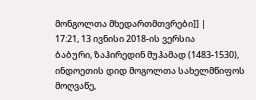მონგოლთა მხედართმთვრები]] |
17:21, 13 ივნისი 2018-ის ვერსია
ბაბური, ზაჰირედინ მუჰამად (1483-1530), ინდოეთის დიდ მოგოლთა სახელმწიფოს მოღვაწე,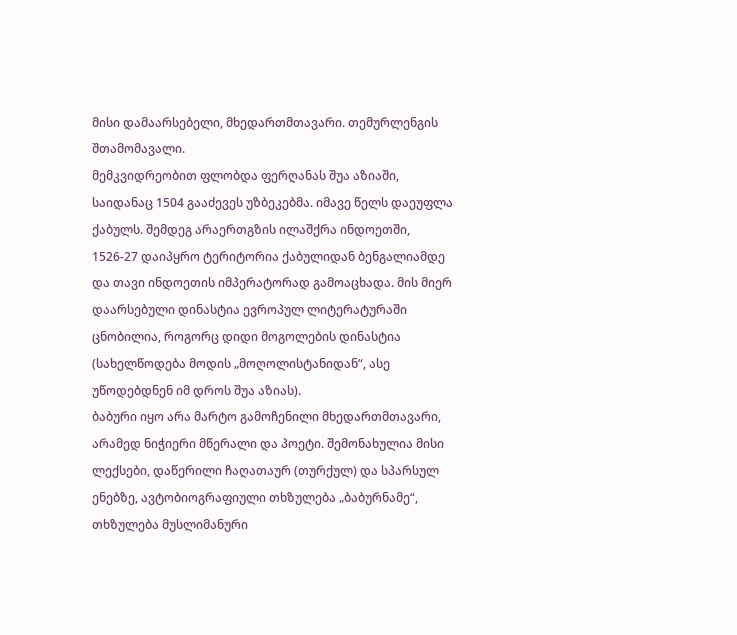მისი დამაარსებელი, მხედართმთავარი. თემურლენგის შთამომავალი.
მემკვიდრეობით ფლობდა ფერღანას შუა აზიაში, საიდანაც 1504 გააძევეს უზბეკებმა. იმავე წელს დაეუფლა ქაბულს. შემდეგ არაერთგზის ილაშქრა ინდოეთში, 1526-27 დაიპყრო ტერიტორია ქაბულიდან ბენგალიამდე და თავი ინდოეთის იმპერატორად გამოაცხადა. მის მიერ დაარსებული დინასტია ევროპულ ლიტერატურაში ცნობილია, როგორც დიდი მოგოლების დინასტია (სახელწოდება მოდის „მოღოლისტანიდან“, ასე უწოდებდნენ იმ დროს შუა აზიას).
ბაბური იყო არა მარტო გამოჩენილი მხედართმთავარი, არამედ ნიჭიერი მწერალი და პოეტი. შემონახულია მისი ლექსები, დაწერილი ჩაღათაურ (თურქულ) და სპარსულ ენებზე, ავტობიოგრაფიული თხზულება „ბაბურნამე“, თხზულება მუსლიმანური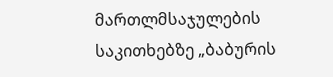მართლმსაჯულების საკითხებზე „ბაბურის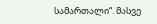სამართალი“. მასვე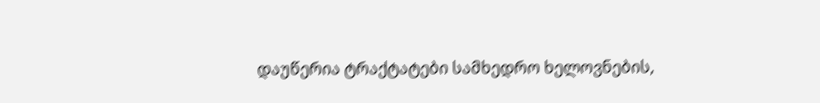დაუწერია ტრაქტატები სამხედრო ხელოვნების,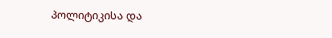პოლიტიკისა და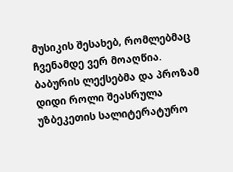მუსიკის შესახებ, რომლებმაც ჩვენამდე ვერ მოაღწია.
ბაბურის ლექსებმა და პროზამ დიდი როლი შეასრულა უზბეკეთის სალიტერატურო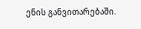ენის განვითარებაში.